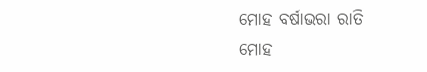ମୋହ ବର୍ଷାଭରା ରାତି
ମୋହ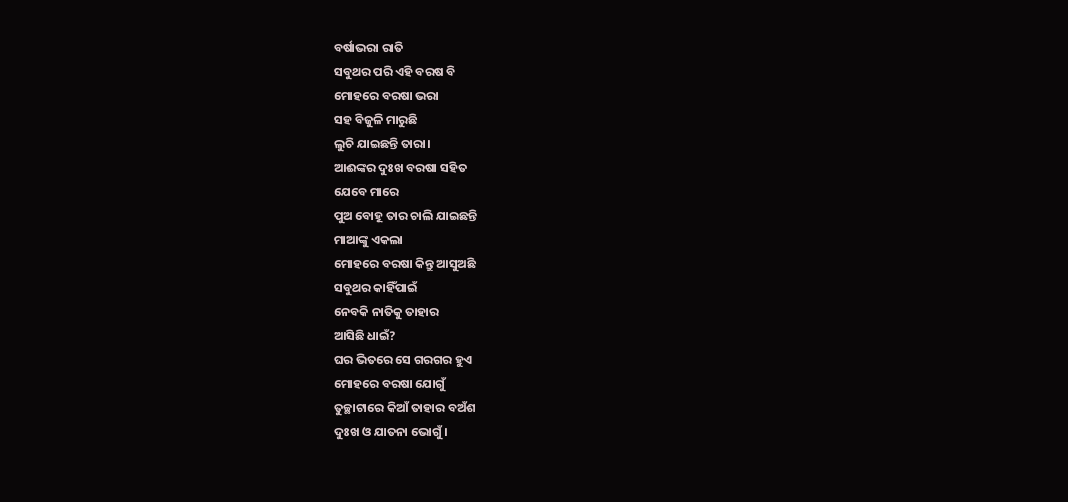ବର୍ଷାଭରା ରାତି
ସବୁଥର ପରି ଏହି ବରଷ ବି
ମୋହରେ ବରଷା ଭରା
ସହ ବିଜୁଳି ମାରୁଛି
ଲୁଚି ଯାଇଛନ୍ତି ତାରା।
ଆଈଙ୍କର ଦୁଃଖ ବରଷା ସହିତ
ଯେବେ ମାରେ
ପୁଅ ବୋହୂ ତାର ଚାଲି ଯାଇଛନ୍ତି
ମାଆଙ୍କୁ ଏକଲା
ମୋହରେ ବରଷା କିନ୍ତୁ ଆସୁଅଛି
ସବୁଥର କାହିଁପାଇଁ
ନେବକି ନାତିକୁ ତାହାର
ଆସିଛି ଧାଇଁ?
ଘର ଭିତରେ ସେ ଗରଗର ହୁଏ
ମୋହରେ ବରଷା ଯୋଗୁଁ
ତୁଚ୍ଛାଟାରେ କିଆଁ ତାହାର ବଅଁଶ
ଦୁଃଖ ଓ ଯାତନା ଭୋଗୁଁ।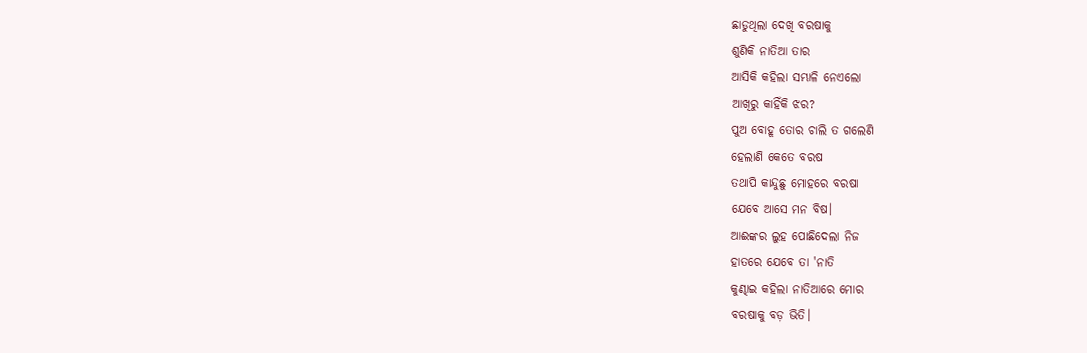ଛାଡୁଥିଲା ଦେଖି ବରଷାକୁ
ଶୁଣିକି ନାତିଆ ତାର
ଆସିକି କହିଲା ସମ୍ଭାଳି ନେଏଲୋ
ଆଖିରୁ କାହିଁକି ଝର?
ପୁଅ ବୋହୂ ତୋର ଚାଲି ତ ଗଲେଣି
ହେଲାଣି କେତେ ବରଷ
ତଥାପି କାନ୍ଦୁଛୁ ମୋହରେ ବରଷା
ଯେବେ ଆସେ ମନ ବିଷ।
ଆଈଙ୍କର ଲୁହ ପୋଛିଦେଲା ନିଜ
ହାତରେ ଯେବେ ତା 'ନାତି
କୁଣ୍ଢାଇ କହିଲା ନାତିଆରେ ମୋର
ବରଷାକୁ ବଡ଼ ଭିତି।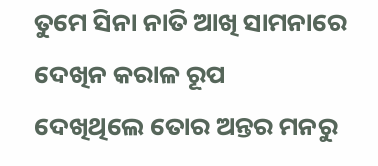ତୁମେ ସିନା ନାତି ଆଖି ସାମନାରେ
ଦେଖିନ କରାଳ ରୂପ
ଦେଖିଥିଲେ ତୋର ଅନ୍ତର ମନରୁ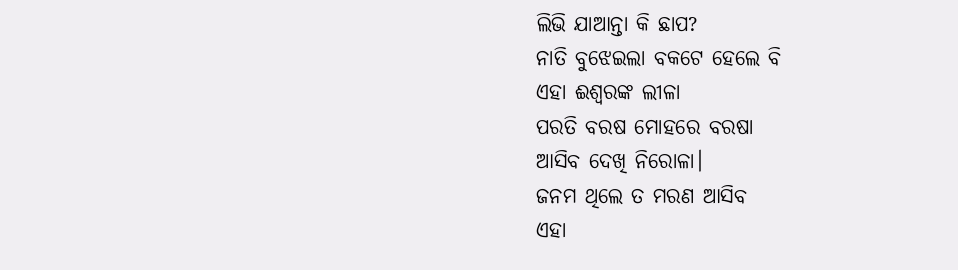ଲିଭି ଯାଆନ୍ତା କି ଛାପ?
ନାତି ବୁଝେଇଲା ବକଟେ ହେଲେ ବି
ଏହା ଈଶ୍ବରଙ୍କ ଲୀଳା
ପରତି ବରଷ ମୋହରେ ବରଷା
ଆସିବ ଦେଖି ନିରୋଳା।
ଜନମ ଥିଲେ ତ ମରଣ ଆସିବ
ଏହା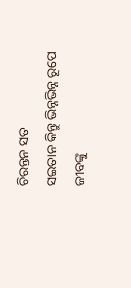ଚିରନ୍ତନ ସତ
ସଇତାନ କିନ୍ତୁ ଭିନ୍ନଭିନ୍ନ ରୂପେ
ଜୀବଙ୍କୁ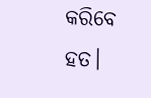କରିବେ ହତ।